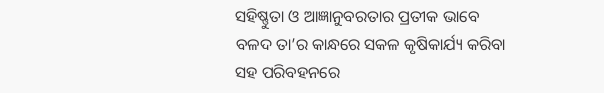ସହିଷ୍ଣୁତା ଓ ଆଜ୍ଞାନୁବରତାର ପ୍ରତୀକ ଭାବେ ବଳଦ ତା’ର କାନ୍ଧରେ ସକଳ କୃଷିକାର୍ଯ୍ୟ କରିବା ସହ ପରିବହନରେ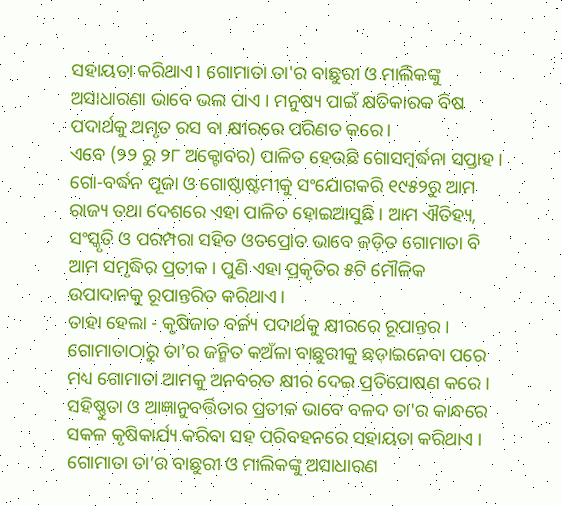ସହାୟତା କରିଥାଏ। ଗୋମାତା ତା'ର ବାଛୁରୀ ଓ ମାଲିକଙ୍କୁ ଅସାଧାରଣା ଭାବେ ଭଲ ପାଏ । ମନୁଷ୍ୟ ପାଇଁ କ୍ଷତିକାରକ ବିଷ ପଦାର୍ଥକୁ ଅମୃତ ରସ ବା କ୍ଷୀରରେ ପରିଣତ କରେ।
ଏବେ (୨୨ ରୁ ୨୮ ଅକ୍ଟୋବର) ପାଳିତ ହେଉଛି ଗୋସମ୍ବର୍ଦ୍ଧନା ସପ୍ତାହ । ଗୋ-ବର୍ଦ୍ଧନ ପୂଜା ଓ ଗୋଷ୍ଠାଷ୍ଟମୀକୁ ସଂଯୋଗକରି ୧୯୫୨ରୁ ଆମ ରାଜ୍ୟ ତଥା ଦେଶରେ ଏହା ପାଳିତ ହୋଇଆସୁଛି। ଆମ ଐତିହ୍ୟ, ସଂସ୍କୃତି ଓ ପରମ୍ପରା ସହିତ ଓତପ୍ରୋତ ଭାବେ ଜଡ଼ିତ ଗୋମାତା ବି ଆମ ସମୃଦ୍ଧିର ପ୍ରତୀକ । ପୁଣି ଏହା ପ୍ରକୃତିର ୫ଟି ମୌଳିକ ଉପାଦାନକୁ ରୂପାନ୍ତରିତ କରିଥାଏ।
ତାହା ହେଲା - କୃଷିଜାତ ବର୍ଜ୍ୟ ପଦାର୍ଥକୁ କ୍ଷୀରରେ ରୂପାନ୍ତର । ଗୋମାତାଠାରୁ ତା’ର ଜନ୍ମିତ କଅଁଳା ବାଛୁରୀକୁ ଛଡ଼ାଇନେବା ପରେ ମଧ୍ୟ ଗୋମାତା ଆମକୁ ଅନବରତ କ୍ଷୀର ଦେଇ ପ୍ରତିପୋଷଣ କରେ । ସହିଷ୍ଣୁତା ଓ ଆଜ୍ଞାନୁବର୍ତ୍ତିତାର ପ୍ରତୀକ ଭାବେ ବଳଦ ତା'ର କାନ୍ଧରେ ସକଳ କୃଷିକାର୍ଯ୍ୟ କରିବା ସହ ପରିବହନରେ ସହାୟତା କରିଥାଏ । ଗୋମାତା ତା’ର ବାଛୁରୀ ଓ ମାଲିକଙ୍କୁ ଅସାଧାରଣ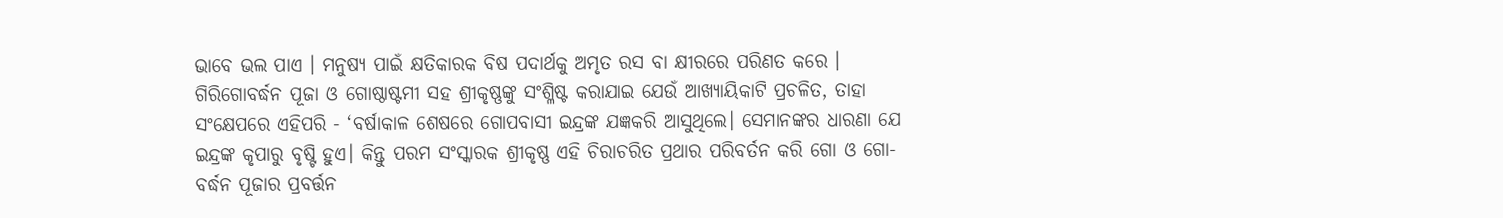ଭାବେ ଭଲ ପାଏ । ମନୁଷ୍ୟ ପାଇଁ କ୍ଷତିକାରକ ବିଷ ପଦାର୍ଥକୁ ଅମୃତ ରସ ବା କ୍ଷୀରରେ ପରିଣତ କରେ ।
ଗିରିଗୋବର୍ଦ୍ଧନ ପୂଜା ଓ ଗୋଷ୍ଠାଷ୍ଟମୀ ସହ ଶ୍ରୀକୃଷ୍ଣଙ୍କୁ ସଂଶ୍ଳିଷ୍ଟ କରାଯାଇ ଯେଉଁ ଆଖ୍ୟାୟିକାଟି ପ୍ରଚଳିତ, ତାହା ସଂକ୍ଷେପରେ ଏହିପରି - ‘ବର୍ଷାକାଳ ଶେଷରେ ଗୋପବାସୀ ଇନ୍ଦ୍ରଙ୍କ ଯଜ୍ଞକରି ଆସୁଥିଲେ। ସେମାନଙ୍କର ଧାରଣା ଯେ ଇନ୍ଦ୍ରଙ୍କ କୃପାରୁ ବୃଷ୍ଟି ହୁଏ। କିନ୍ତୁ ପରମ ସଂସ୍କାରକ ଶ୍ରୀକୃଷ୍ଣ ଏହି ଚିରାଚରିତ ପ୍ରଥାର ପରିବର୍ତନ କରି ଗୋ ଓ ଗୋ-ବର୍ଦ୍ଧନ ପୂଜାର ପ୍ରବର୍ତ୍ତନ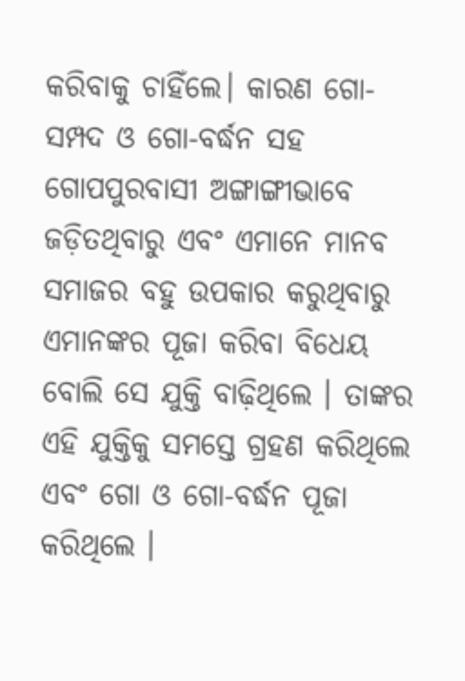କରିବାକୁ ଚାହିଁଲେ। କାରଣ ଗୋ-ସମ୍ପଦ ଓ ଗୋ-ବର୍ଦ୍ଧନ ସହ ଗୋପପୁରବାସୀ ଅଙ୍ଗାଙ୍ଗୀଭାବେ ଜଡ଼ିତଥିବାରୁ ଏବଂ ଏମାନେ ମାନବ ସମାଜର ବହୁ ଉପକାର କରୁଥିବାରୁ ଏମାନଙ୍କର ପୂଜା କରିବା ବିଧେୟ ବୋଲି ସେ ଯୁକ୍ତି ବାଢ଼ିଥିଲେ । ତାଙ୍କର ଏହି ଯୁକ୍ତିକୁ ସମସ୍ତେ ଗ୍ରହଣ କରିଥିଲେ ଏବଂ ଗୋ ଓ ଗୋ-ବର୍ଦ୍ଧନ ପୂଜା କରିଥିଲେ ।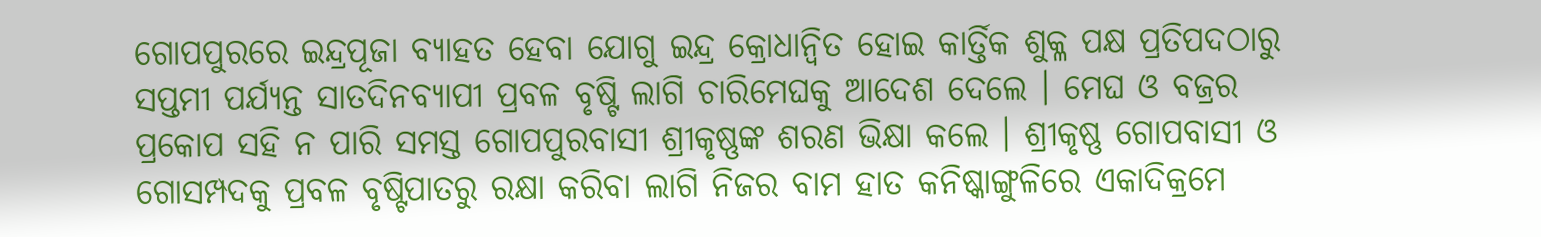ଗୋପପୁରରେ ଇନ୍ଦ୍ରପୂଜା ବ୍ୟାହତ ହେବା ଯୋଗୁ ଇନ୍ଦ୍ର କ୍ରୋଧାନ୍ୱିତ ହୋଇ କାର୍ତ୍ତିକ ଶୁକ୍ଳ ପକ୍ଷ ପ୍ରତିପଦଠାରୁ ସପ୍ତମୀ ପର୍ଯ୍ୟନ୍ତ ସାତଦିନବ୍ୟାପୀ ପ୍ରବଳ ବୃଷ୍ଟି ଲାଗି ଚାରିମେଘକୁ ଆଦେଶ ଦେଲେ । ମେଘ ଓ ବଜ୍ରର ପ୍ରକୋପ ସହି ନ ପାରି ସମସ୍ତ ଗୋପପୁରବାସୀ ଶ୍ରୀକୃଷ୍ଣଙ୍କ ଶରଣ ଭିକ୍ଷା କଲେ । ଶ୍ରୀକୃଷ୍ଣ ଗୋପବାସୀ ଓ ଗୋସମ୍ପଦକୁ ପ୍ରବଳ ବୃଷ୍ଟିପାତରୁ ରକ୍ଷା କରିବା ଲାଗି ନିଜର ବାମ ହାତ କନିଷ୍କାଙ୍ଗୁଳିରେ ଏକାଦିକ୍ରମେ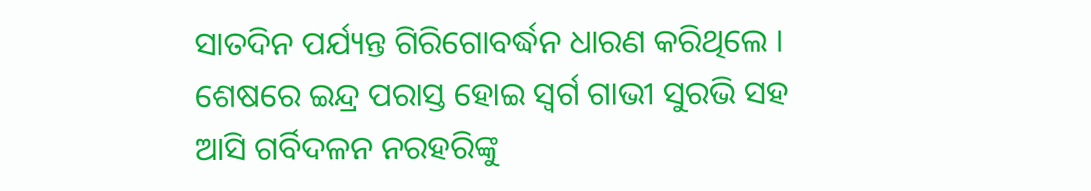ସାତଦିନ ପର୍ଯ୍ୟନ୍ତ ଗିରିଗୋବର୍ଦ୍ଧନ ଧାରଣ କରିଥିଲେ । ଶେଷରେ ଇନ୍ଦ୍ର ପରାସ୍ତ ହୋଇ ସ୍ୱର୍ଗ ଗାଭୀ ସୁରଭି ସହ ଆସି ଗର୍ବିଦଳନ ନରହରିଙ୍କୁ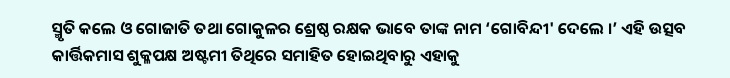ସ୍ମୃତି କଲେ ଓ ଗୋଜାତି ତଥା ଗୋକୁଳର ଶ୍ରେଷ୍ଠ ରକ୍ଷକ ଭାବେ ତାଙ୍କ ନାମ ‘ଗୋବିନ୍ଦୀ' ଦେଲେ ।’ ଏହି ଉତ୍ସବ କାର୍ତ୍ତିକମାସ ଶୁକ୍ଳପକ୍ଷ ଅଷ୍ଟମୀ ତିଥିରେ ସମାହିତ ହୋଇଥିବାରୁ ଏହାକୁ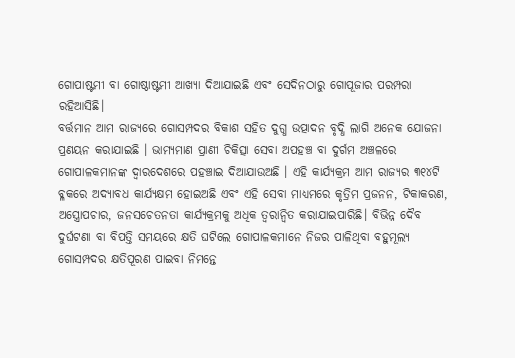ଗୋପାଷ୍ଟମୀ ବା ଗୋଷ୍ଠାଷ୍ଟମୀ ଆଖ୍ୟା ଦିଆଯାଇଛି ଏବଂ ସେଦିନଠାରୁ ଗୋପୂଜାର ପରମ୍ପରା ରହିଆସିଛି।
ବର୍ତ୍ତମାନ ଆମ ରାଜ୍ୟରେ ଗୋସମ୍ପଦର ବିକାଶ ସହିତ ଦୁଗ୍ଧ ଉତ୍ପାଦନ ବୃଦ୍ଧି ଲାଗି ଅନେକ ଯୋଜନା ପ୍ରଣୟନ କରାଯାଇଛି । ଭାମ୍ୟମାଣ ପ୍ରାଣୀ ଚିକିତ୍ସା ସେବା ଅପହଞ୍ଚ ବା ଦୁର୍ଗମ ଅଞ୍ଚଳରେ ଗୋପାଳକମାନଙ୍କ ଦ୍ଵାରଦେଶରେ ପହଞ୍ଚାଇ ଦିଆଯାଉଅଛି । ଏହି କାର୍ଯ୍ୟକ୍ରମ ଆମ ରାଜ୍ୟର ୩୧୪ଟି ବ୍ଳକରେ ଅଦ୍ୟାବଧ କାର୍ଯ୍ୟକ୍ଷମ ହୋଇଅଛି ଏବଂ ଏହି ସେବା ମାଧ୍ୟମରେ କୃତ୍ରିମ ପ୍ରଜନନ, ଟିକାକରଣ, ଅସ୍ତ୍ରୋପଚାର, ଜନସଚେତନତା କାର୍ଯ୍ୟକ୍ରମକୁ ଅଧିକ ତ୍ଵରାନ୍ୱିତ କରାଯାଇପାରିଛି। ବିଭିନ୍ନ ଦୈବ ଦୁର୍ଘଟଣା ବା ବିପତ୍ତି ସମୟରେ କ୍ଷତି ଘଟିଲେ ଗୋପାଳକମାନେ ନିଜର ପାଳିଥିବା ବହୁମୂଲ୍ୟ ଗୋସମ୍ପଦର କ୍ଷତିପୂରଣ ପାଇବା ନିମନ୍ତେ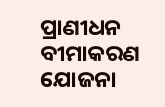ପ୍ରାଣୀଧନ ବୀମାକରଣ ଯୋଜନା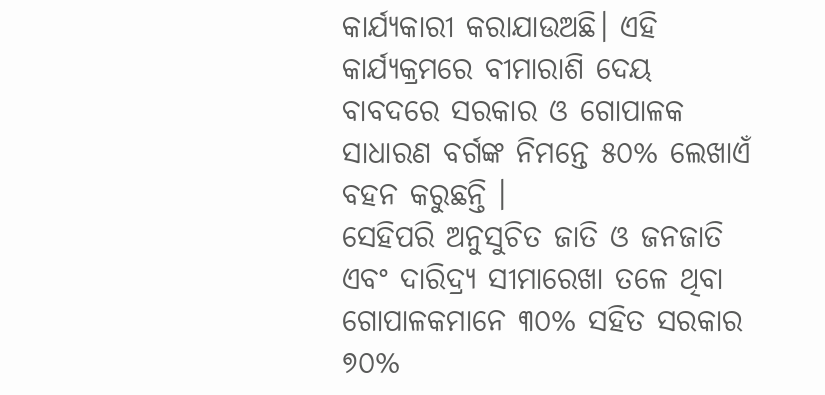କାର୍ଯ୍ୟକାରୀ କରାଯାଉଅଛି। ଏହି କାର୍ଯ୍ୟକ୍ରମରେ ବୀମାରାଶି ଦେୟ ବାବଦରେ ସରକାର ଓ ଗୋପାଳକ ସାଧାରଣ ବର୍ଗଙ୍କ ନିମନ୍ତେ ୫୦% ଲେଖାଏଁ ବହନ କରୁଛନ୍ତି ।
ସେହିପରି ଅନୁସୁଚିତ ଜାତି ଓ ଜନଜାତି ଏବଂ ଦାରିଦ୍ର୍ୟ ସୀମାରେଖା ତଳେ ଥିବା ଗୋପାଳକମାନେ ୩୦% ସହିତ ସରକାର ୭୦%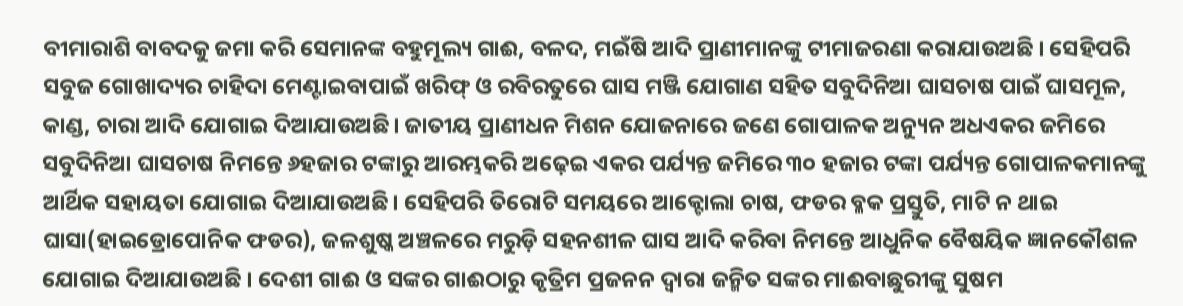ବୀମାରାଶି ବାବଦକୁ ଜମା କରି ସେମାନଙ୍କ ବହୁମୂଲ୍ୟ ଗାଈ, ବଳଦ, ମଇଁଷି ଆଦି ପ୍ରାଣୀମାନଙ୍କୁ ଟୀମାଜରଣା କରାଯାଉଅଛି । ସେହିପରି ସବୁଜ ଗୋଖାଦ୍ୟର ଚାହିଦା ମେଣ୍ଟାଇବାପାଇଁ ଖରିଫ୍ ଓ ରବିରତୁରେ ଘାସ ମଞ୍ଜି ଯୋଗାଣ ସହିତ ସବୁଦିନିଆ ଘାସଚାଷ ପାଇଁ ଘାସମୂଳ, କାଣ୍ଡ, ଚାରା ଆଦି ଯୋଗାଇ ଦିଆଯାଉଅଛି। ଜାତୀୟ ପ୍ରାଣୀଧନ ମିଶନ ଯୋଜନାରେ ଜଣେ ଗୋପାଳକ ଅନ୍ୟୁନ ଅଧଏକର ଜମିରେ ସବୁଦିନିଆ ଘାସଚାଷ ନିମନ୍ତେ ୬ହଜାର ଟଙ୍କାରୁ ଆରମ୍ଭକରି ଅଢ଼େଇ ଏକର ପର୍ଯ୍ୟନ୍ତ ଜମିରେ ୩୦ ହଜାର ଟଙ୍କା ପର୍ଯ୍ୟନ୍ତ ଗୋପାଳକମାନଙ୍କୁ ଆର୍ଥିକ ସହାୟତା ଯୋଗାଇ ଦିଆଯାଉଅଛି। ସେହିପରି ତିରୋଟି ସମୟରେ ଆକ୍ଟୋଲା ଚାଷ, ଫଡର ବ୍ଳକ ପ୍ରସ୍ତୁତି, ମାଟି ନ ଥାଇ ଘାସା(ହାଇଡ୍ରୋପୋନିକ ଫଡର), ଜଳଶୁଷ୍କ ଅଞ୍ଚଳରେ ମରୁଡ଼ି ସହନଶୀଳ ଘାସ ଆଦି କରିବା ନିମନ୍ତେ ଆଧୁନିକ ବୈଷୟିକ ଜ୍ଞାନକୌଶଳ ଯୋଗାଇ ଦିଆଯାଉଅଛି । ଦେଶୀ ଗାଈ ଓ ସଙ୍କର ଗାଈଠାରୁ କୃତ୍ରିମ ପ୍ରଜନନ ଦ୍ଵାରା ଜନ୍ମିତ ସଙ୍କର ମାଈବାଛୁରୀଙ୍କୁ ସୁଷମ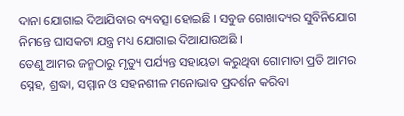ଦାନା ଯୋଗାଇ ଦିଆଯିବାର ବ୍ୟବତ୍ସା ହୋଇଛି । ସବୁଜ ଗୋଖାଦ୍ୟର ସୁବିନିଯୋଗ ନିମନ୍ତେ ଘାସକଟା ଯନ୍ତ୍ର ମଧ୍ୟ ଯୋଗାଇ ଦିଆଯାଉଅଛି ।
ତେଣୁ ଆମର ଜନ୍ମଠାରୁ ମୃତ୍ୟୁ ପର୍ଯ୍ୟନ୍ତ ସହାୟତା କରୁଥିବା ଗୋମାତା ପ୍ରତି ଆମର ସ୍ନେହ, ଶ୍ରଦ୍ଧା, ସମ୍ମାନ ଓ ସହନଶୀଳ ମନୋଭାବ ପ୍ରଦର୍ଶନ କରିବା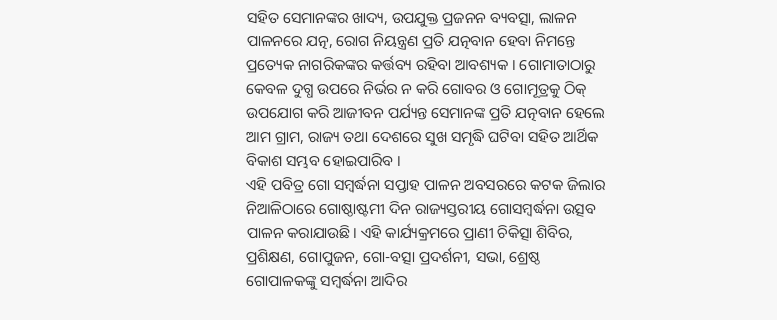ସହିତ ସେମାନଙ୍କର ଖାଦ୍ୟ, ଉପଯୁକ୍ତ ପ୍ରଜନନ ବ୍ୟବତ୍ସା, ଲାଳନ ପାଳନରେ ଯତ୍ନ, ରୋଗ ନିୟନ୍ତ୍ରଣ ପ୍ରତି ଯତ୍ନବାନ ହେବା ନିମନ୍ତେ ପ୍ରତ୍ୟେକ ନାଗରିକଙ୍କର କର୍ତ୍ତବ୍ୟ ରହିବା ଆବଶ୍ୟକ । ଗୋମାତାଠାରୁ କେବଳ ଦୁଗ୍ଧ ଉପରେ ନିର୍ଭର ନ କରି ଗୋବର ଓ ଗୋମୂତ୍ରକୁ ଠିକ୍ ଉପଯୋଗ କରି ଆଜୀବନ ପର୍ଯ୍ୟନ୍ତ ସେମାନଙ୍କ ପ୍ରତି ଯତ୍ନବାନ ହେଲେ ଆମ ଗ୍ରାମ, ରାଜ୍ୟ ତଥା ଦେଶରେ ସୁଖ ସମୃଦ୍ଧି ଘଟିବା ସହିତ ଆର୍ଥିକ ବିକାଶ ସମ୍ଭବ ହୋଇପାରିବ ।
ଏହି ପବିତ୍ର ଗୋ ସମ୍ବର୍ଦ୍ଧନା ସପ୍ତାହ ପାଳନ ଅବସରରେ କଟକ ଜିଲାର ନିଆଳିଠାରେ ଗୋଷ୍ଠାଷ୍ଟମୀ ଦିନ ରାଜ୍ୟସ୍ତରୀୟ ଗୋସମ୍ବର୍ଦ୍ଧନା ଉତ୍ସବ ପାଳନ କରାଯାଉଛି। ଏହି କାର୍ଯ୍ୟକ୍ରମରେ ପ୍ରାଣୀ ଚିକିତ୍ସା ଶିବିର, ପ୍ରଶିକ୍ଷଣ, ଗୋପୁଜନ, ଗୋ-ବତ୍ସା ପ୍ରଦର୍ଶନୀ, ସଭା, ଶ୍ରେଷ୍ଠ ଗୋପାଳକଙ୍କୁ ସମ୍ବର୍ଦ୍ଧନା ଆଦିର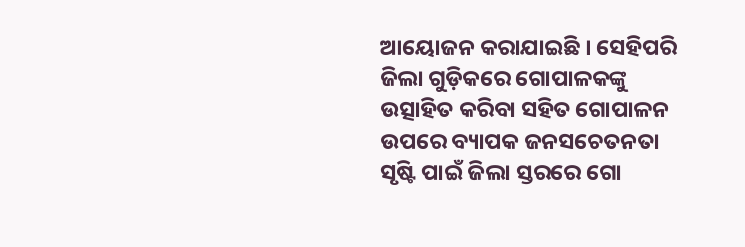ଆୟୋଜନ କରାଯାଇଛି । ସେହିପରି ଜିଲା ଗୁଡ଼ିକରେ ଗୋପାଳକଙ୍କୁ ଉତ୍ସାହିତ କରିବା ସହିତ ଗୋପାଳନ ଉପରେ ବ୍ୟାପକ ଜନସଚେତନତା ସୃଷ୍ଟି ପାଇଁ ଜିଲା ସ୍ତରରେ ଗୋ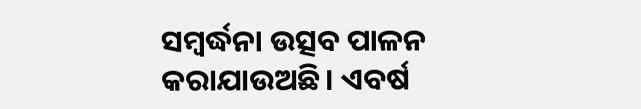ସମ୍ବର୍ଦ୍ଧନା ଉତ୍ସବ ପାଳନ କରାଯାଉଅଛି। ଏବର୍ଷ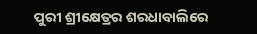ପୁରୀ ଶ୍ରୀକ୍ଷେତ୍ରର ଶରଧାବାଲିରେ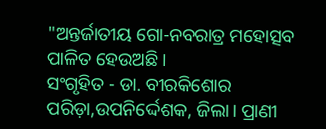"ଅନ୍ତର୍ଜାତୀୟ ଗୋ-ନବରାତ୍ର ମହୋତ୍ସବ ପାଳିତ ହେଉଅଛି ।
ସଂଗୃହିତ - ଡା. ବୀରକିଶୋର ପରିଡ଼ା,ଉପନିର୍ଦ୍ଦେଶକ, ଜିଲା। ପ୍ରାଣୀ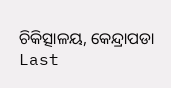ଚିକିତ୍ସାଳୟ, କେନ୍ଦ୍ରାପଡା
Last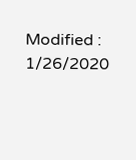Modified : 1/26/2020